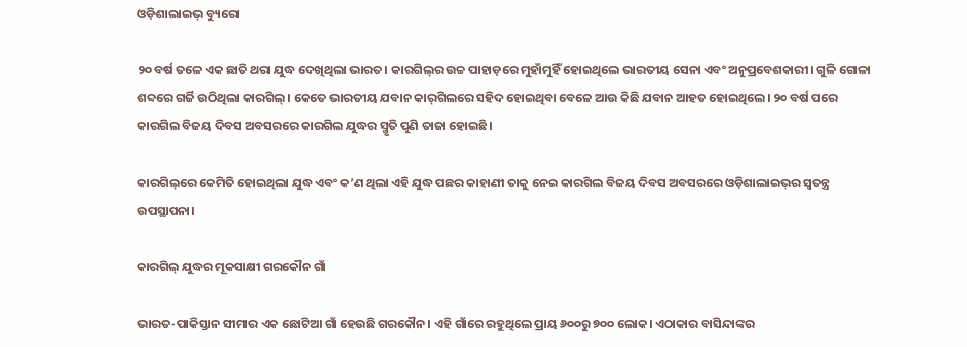ଓଡ଼ିଶାଲାଇଭ୍ ବ୍ୟୁରୋ

୨୦ ବର୍ଷ ତଳେ ଏକ ଛାତି ଥରା ଯୁଦ୍ଧ ଦେଖିଥିଲା ଭାରତ। କାରଗିଲ୍‌ର ଉଚ୍ଚ ପାହାଡ଼ରେ ମୁହାଁମୁହିଁ ହୋଇଥିଲେ ଭାରତୀୟ ସେନା ଏବଂ ଅନୁପ୍ରବେଶକାରୀ। ଗୁଳି ଗୋଳା ଶବ୍ଦରେ ଗର୍ଜି ଉଠିଥିଲା କାରଗିଲ୍‌। କେତେ ଭାରତୀୟ ଯବାନ କାର୍‌ଗିଲରେ ସହିଦ ହୋଇଥିବା ବେଳେ ଆଉ କିଛି ଯବାନ ଆହତ ହୋଇଥିଲେ। ୨୦ ବର୍ଷ ପରେ କାରଗିଲ ବିଜୟ ଦିବସ ଅବସରରେ କାରଗିଲ ଯୁଦ୍ଧର ସ୍ମୃତି ପୁଣି ତାଜା ହୋଇଛି।

କାରଗିଲ୍‌ରେ କେମିତି ହୋଇଥିଲା ଯୁଦ୍ଧ ଏବଂ କ’ଣ ଥିଲା ଏହି ଯୁଦ୍ଧ ପଛର କାହାଣୀ ତାକୁ ନେଇ କାରଗିଲ ବିଜୟ ଦିବସ ଅବସରରେ ଓଡ଼ିଶାଲାଇଭ୍‌ର ସ୍ୱତନ୍ତ୍ର ଉପସ୍ଥାପନା।

କାରଗିଲ୍ ଯୁଦ୍ଧର ମୂକସାକ୍ଷୀ ଗରକୌନ ଗାଁ

ଭାରତ-ପାକିସ୍ତାନ ସୀମାର ଏକ ଛୋଟିଆ ଗାଁ ହେଉଛି ଗରକୌନ। ଏହି ଗାଁରେ ରହୁଥିଲେ ପ୍ରାୟ ୬୦୦ରୁ ୭୦୦ ଲୋକ। ଏଠାକାର ବାସିନ୍ଦାଙ୍କର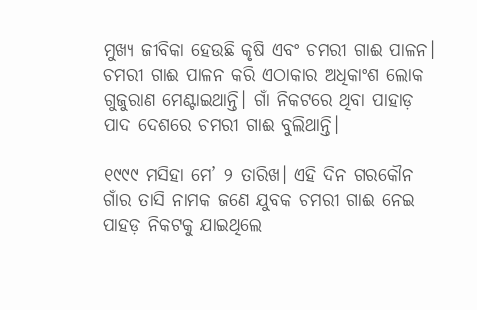ମୁଖ୍ୟ ଜୀବିକା ହେଉଛି କୃଷି ଏବଂ ଚମରୀ ଗାଈ ପାଳନ। ଚମରୀ ଗାଈ ପାଳନ କରି ଏଠାକାର ଅଧିକାଂଶ ଲୋକ ଗୁଜୁରାଣ ମେଣ୍ଟାଇଥାନ୍ତି। ଗାଁ ନିକଟରେ ଥିବା ପାହାଡ଼ ପାଦ ଦେଶରେ ଚମରୀ ଗାଈ ବୁଲିଥାନ୍ତି।

୧୯୯୯ ମସିହା ମେ’ ୨ ତାରିଖ। ଏହି ଦିନ ଗରକୌନ ଗାଁର ତାସି ନାମକ ଜଣେ ଯୁବକ ଚମରୀ ଗାଈ ନେଇ ପାହଡ଼ ନିକଟକୁ ଯାଇଥିଲେ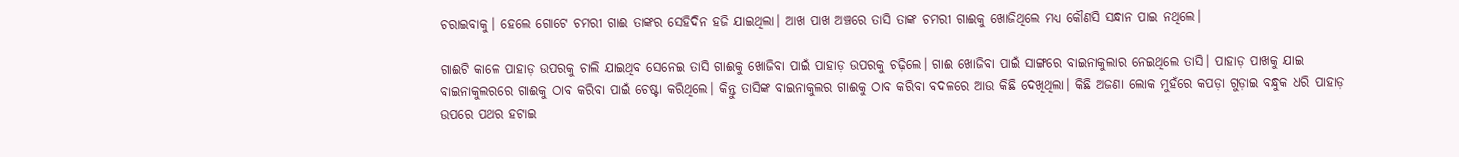ଚରାଇବାକୁ। ହେଲେ ଗୋଟେ ଚମରୀ ଗାଈ ତାଙ୍କର ସେହିଦିନ ହଜି ଯାଇଥିଲା। ଆଖ ପାଖ ଅଞ୍ଚରେ ତାସି ତାଙ୍କ ଚମରୀ ଗାଈକୁ ଖୋଜିଥିଲେ ମଧ୍ୟ କୌଣସି ସନ୍ଧାନ ପାଇ ନଥିଲେ।

ଗାଈଟି କାଳେ ପାହାଡ଼ ଉପରକୁ ଚାଲି ଯାଇଥିବ ସେନେଇ ତାସି ଗାଈକୁ ଖୋଜିବା ପାଇଁ ପାହାଡ଼ ଉପରକୁ ଚଢ଼ିଲେ। ଗାଈ ଖୋଜିବା ପାଇଁ ସାଙ୍ଗରେ ବାଇନାକୁଲାର ନେଇଥିଲେ ତାସି। ପାହାଡ଼ ପାଖକୁ ଯାଇ ବାଇନାକୁଲରରେ ଗାଈକୁ ଠାବ କରିବା ପାଇଁ ଚେଷ୍ଟା କରିଥିଲେ। କିନ୍ତୁ ତାସିଙ୍କ ବାଇନାକୁଲର ଗାଈକୁ ଠାବ କରିବା ବଦଳରେ ଆଉ କିଛି ଦେଖିଥିଲା। କିଛି ଅଜଣା ଲୋକ ମୁହଁରେ କପଡ଼ା ଗୁଡ଼ାଇ ବନ୍ଧୁକ ଧରି ପାହାଡ଼ ଉପରେ ପଥର ହଟାଇ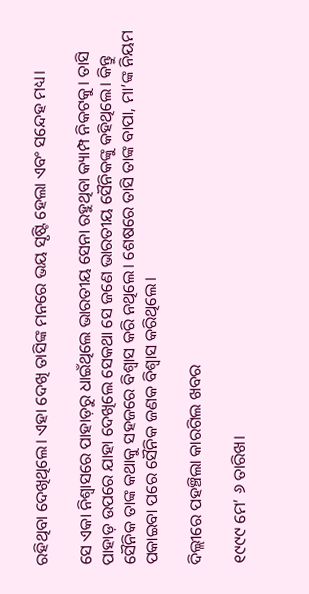ରହିଥିବା ଦେଖିଥିଲେ। ଏହା ଦେଖି ତାସିଙ୍କ ମନରେ ଭୟ ସୃଷ୍ଟି ହେଲା ଏବଂ ସନ୍ଦେହ ମଧ୍ୟ।

ସେ ଏକା ନିଶ୍ୱାସରେ ପାହାଡ଼ରୁ ଧାଇଁଥିଲେ ଭାରତୀୟ ସେନା ରହୁଥିବା କ୍ୟାମ୍ପ ନିକଟକୁ। ତାସି ପାହାଡ଼ ଉପରେ ଯାହା ଦେଖିଲେ ସେକଥା ସେ ଜଣେ ଭାରତୀୟ ସୈନିକଙ୍କୁ କହିଥିଲେ। କିନ୍ତୁ ସୈନିକ ତାଙ୍କ କଥାକୁ ସହଜରେ ବିଶ୍ୱାସ କରି ନଥିଲେ। ଶେଷରେ ତାସି ତାଙ୍କ ବାପା, ମା’ଙ୍କ ନିୟମ ପକାଇବା ପରେ ସୈନିକ ଜଣକ ବିଶ୍ୱାସ କରିଥିଲେ।

ଦିଲ୍ଲୀରେ ପହଞ୍ଚିଲା କାରଗିଲ ଖବର

୧୯୯୯ ମେ’ ୬ ତାରିଖ।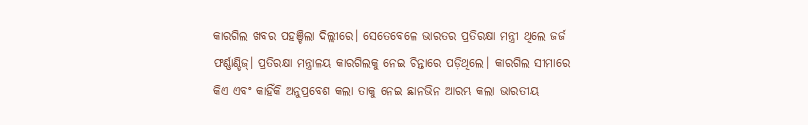କାରଗିଲ ଖବର ପହଞ୍ଚିଲା ଦିଲ୍ଲୀରେ। ସେତେବେଳେ ଭାରତର ପ୍ରତିରକ୍ଷା ମନ୍ତ୍ରୀ ଥିଲେ ଜର୍ଜ ଫର୍ଣ୍ଣାଣ୍ଡିଜ୍। ପ୍ରତିରକ୍ଷା ମନ୍ତ୍ରାଳୟ କାରଗିଲକୁ ନେଇ ଚିନ୍ତାରେ ପଡ଼ିଥିଲେ। କାରଗିଲ ସୀମାରେ କିଏ ଏବଂ କାହିଁକି ଅନୁପ୍ରବେଶ କଲା ତାକୁ ନେଇ ଛାନଭିନ ଆରମ୍ଭ କଲା ଭାରତୀୟ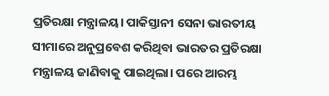ପ୍ରତିରକ୍ଷା ମନ୍ତ୍ରାଳୟ। ପାକିସ୍ତାନୀ ସେନା ଭାରତୀୟ ସୀମାରେ ଅନୁପ୍ରବେଶ କରିଥିବା ଭାରତର ପ୍ରତିରକ୍ଷା ମନ୍ତ୍ରାଳୟ ଜାଣିବାକୁ ପାଇଥିଲା। ପରେ ଆରମ୍ଭ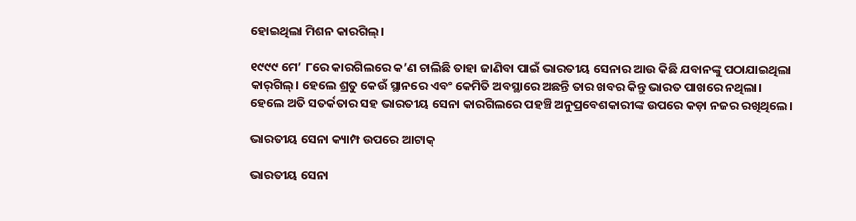ହୋଇଥିଲା ମିଶନ କାରଗିଲ୍।

୧୯୯୯ ମେ’ ୮ରେ କାରଗିଲରେ କ’ଣ ଚାଲିଛି ତାହା ଜାଣିବା ପାଇଁ ଭାରତୀୟ ସେନାର ଆଉ କିଛି ଯବାନଙ୍କୁ ପଠାଯାଇଥିଲା କାର୍‌ଗିଲ୍। ହେଲେ ଶ୍ରତୁ କେଉଁ ସ୍ଥାନରେ ଏବଂ କେମିତି ଅବସ୍ଥାରେ ଅଛନ୍ତି ତାର ଖବର କିନ୍ତୁ ଭାରତ ପାଖରେ ନଥିଲା। ହେଲେ ଅତି ସତର୍କତାର ସହ ଭାରତୀୟ ସେନା କାରଗିଲରେ ପହଞ୍ଚି ଅନୁପ୍ରବେଶକାରୀଙ୍କ ଉପରେ କଡ଼ା ନଜର ରଖିଥିଲେ।

ଭାରତୀୟ ସେନା କ୍ୟାମ୍ପ ଉପରେ ଆଟାକ୍‌

ଭାରତୀୟ ସେନା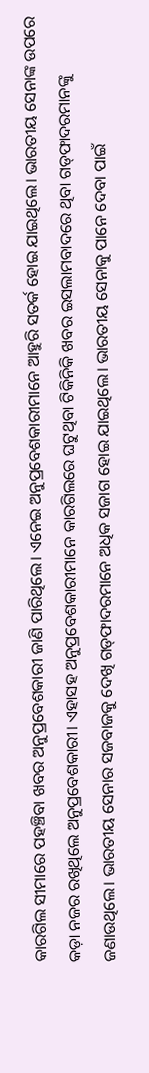କାରଗିଲ ସୀମାରେ ପହଞ୍ଚିବା ଖବର ଅନୁପ୍ରବେଶକାରୀ ଜାଣି ପାରିଥିଲେ। ଏନେଇ ଅନୁପ୍ରବେଶକାରୀମାନେ ଆହୁରି ସତର୍କ ହୋଇ ଯାଇଥିଲେ। ଭାରତୀୟ ସେନାଙ୍କ ଉପରେ କଡ଼ା ନଜର ରଖିଥିଲେ ଅନୁପ୍ରବେଶକାରୀ। ଏହାସହ ଅନୁପ୍ରବେଶକାରୀମାନେ କାରଗିଲରେ ଘଟୁଥିବା ଟିକିନିକି ଖବର ଇସଲାମବାଦରେ ଥିବା ଗଡ୍‌ଫାଦରମାନଙ୍କୁ ଜଣାଉଥିଲେ। ଭାରତୀୟ ସେନାର ସଜବାଜକୁ ଦେଖି ଗଡ୍‌ଫାଦରମାନେ ଅଧିକ ସଜାଗ ହୋଇ ଯାଇଥିଲେ। ଭାରତୀୟ ସେନାକୁ ପାନେ ଦେବା ପାଇଁ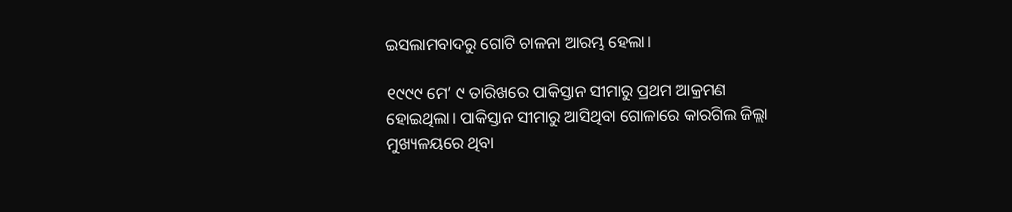ଇସଲାମବାଦରୁ ଗୋଟି ଚାଳନା ଆରମ୍ଭ ହେଲା।

୧୯୯୯ ମେ’ ୯ ତାରିଖରେ ପାକିସ୍ତାନ ସୀମାରୁ ପ୍ରଥମ ଆକ୍ରମଣ ହୋଇଥିଲା। ପାକିସ୍ତାନ ସୀମାରୁ ଆସିଥିବା ଗୋଳାରେ କାରଗିଲ ଜିଲ୍ଲା ମୁଖ୍ୟଳୟରେ ଥିବା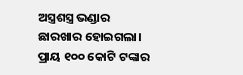ଅସ୍ତ୍ରଶସ୍ତ୍ର ଭଣ୍ଡାର ଛାରଖାର ହୋଇଗଲା। ପ୍ରାୟ ୧୦୦ କୋଟି ଟଙ୍କାର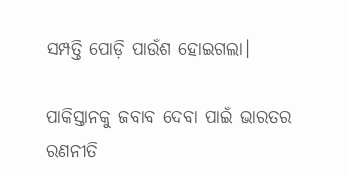ସମ୍ପତ୍ତି ପୋଡ଼ି ପାଉଁଶ ହୋଇଗଲା।

ପାକିସ୍ତାନକୁ ଜବାବ ଦେବା ପାଇଁ ଭାରତର ରଣନୀତି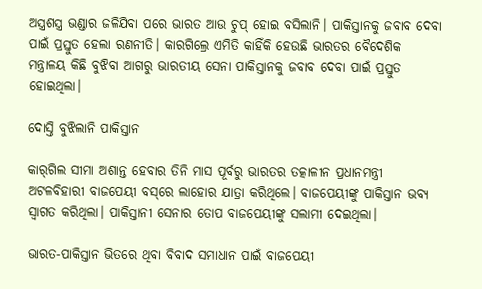ଅସ୍ତ୍ରଶସ୍ତ୍ର ଭଣ୍ଡାର ଜଳିଯିବା ପରେ ଭାରତ ଆଉ ଚୁପ୍ ହୋଇ ବସିଲାନି। ପାକିସ୍ତାନକୁ ଜବାବ ଦେବା ପାଇଁ ପ୍ରସ୍ତୁତ ହେଲା ରଣନୀତି। କାରଗିଲ୍ରେ ଏମିତି କାହିଁକି ହେଉଛି ଭାରତର ବୈଦେଶିକ ମନ୍ତ୍ରାଳୟ କିଛି ବୁଝିବା ଆଗରୁ ଭାରତୀୟ ସେନା ପାକିସ୍ତାନକୁ ଜବାବ ଦେବା ପାଇଁ ପ୍ରସ୍ତୁତ ହୋଇଥିଲା।

ଦୋସ୍ତି ବୁଝିଲାନି ପାକିସ୍ତାନ

କାର୍‌ଗିଲ ସୀମା ଅଶାନ୍ତ ହେବାର ତିନି ମାସ ପୂର୍ବରୁ ଭାରତର ତତ୍କାଳୀନ ପ୍ରଧାନମନ୍ତ୍ରୀ ଅଟଳବିହାରୀ ବାଜପେୟୀ ବସ୍‌ରେ ଲାହୋର ଯାତ୍ରା କରିଥିଲେ। ବାଜପେୟୀଙ୍କୁ ପାକିସ୍ତାନ ଭବ୍ୟ ସ୍ୱାଗତ କରିଥିଲା। ପାକିସ୍ତାନୀ ସେନାର ତୋପ ବାଜପେୟୀଙ୍କୁ ସଲାମୀ ଦେଇଥିଲା।

ଭାରତ-ପାକିସ୍ତାନ ଭିତରେ ଥିବା ବିବାଦ ସମାଧାନ ପାଇଁ ବାଜପେୟୀ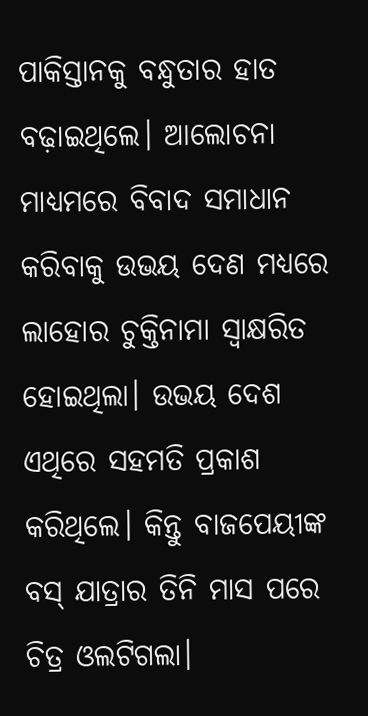ପାକିସ୍ତାନକୁ ବନ୍ଧୁତାର ହାତ ବଢ଼ାଇଥିଲେ। ଆଲୋଚନା ମାଧ୍ୟମରେ ବିବାଦ ସମାଧାନ କରିବାକୁ ଉଭୟ ଦେଣ ମଧ୍ୟରେ ଲାହୋର ଚୁକ୍ତିନାମା ସ୍ୱାକ୍ଷରିତ ହୋଇଥିଲା। ଉଭୟ ଦେଶ ଏଥିରେ ସହମତି ପ୍ରକାଶ କରିଥିଲେ। କିନ୍ତୁ ବାଜପେୟୀଙ୍କ ବସ୍‌ ଯାତ୍ରାର ତିନି ମାସ ପରେ ଚିତ୍ର ଓଲଟିଗଲା।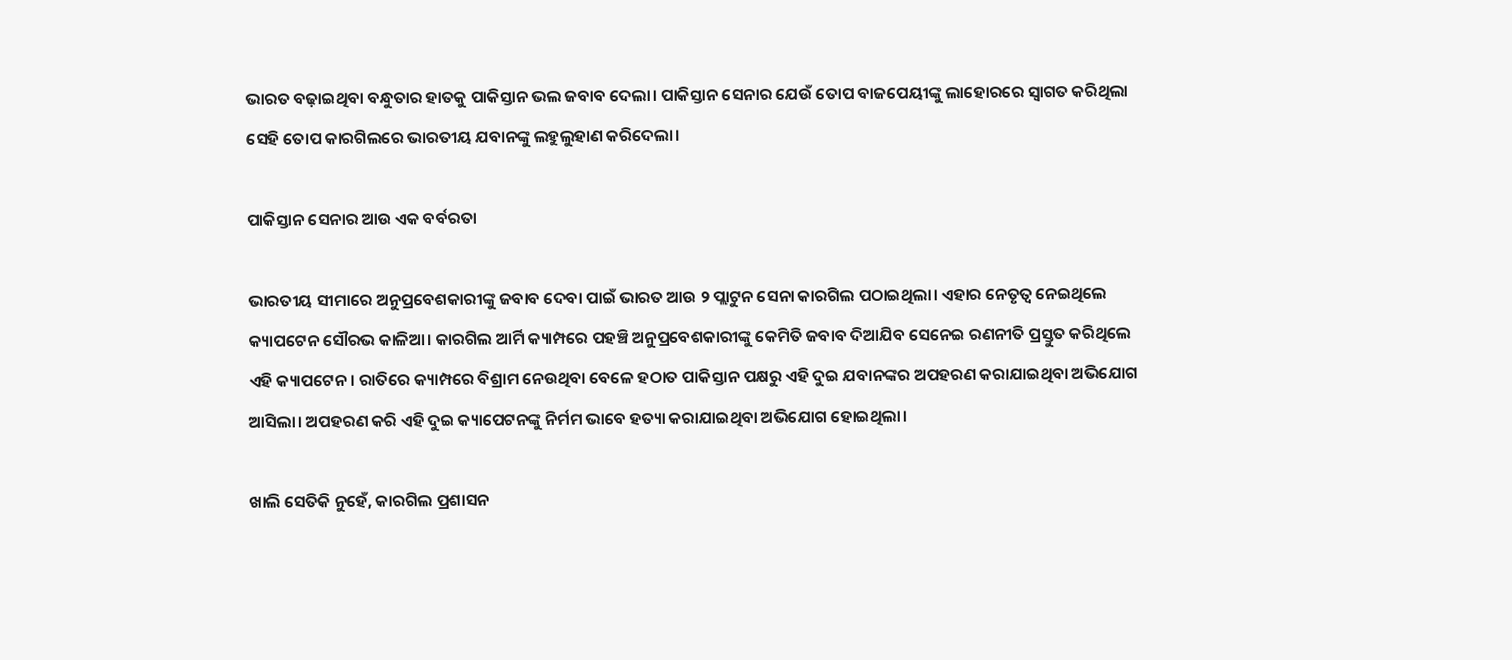ଭାରତ ବଢ଼ାଇଥିବା ବନ୍ଧୁତାର ହାତକୁ ପାକିସ୍ତାନ ଭଲ ଜବାବ ଦେଲା। ପାକିସ୍ତାନ ସେନାର ଯେଉଁ ତୋପ ବାଜପେୟୀଙ୍କୁ ଲାହୋରରେ ସ୍ୱାଗତ କରିଥିଲା ସେହି ତୋପ କାରଗିଲରେ ଭାରତୀୟ ଯବାନଙ୍କୁ ଲହୁଲୁହାଣ କରିଦେଲା।

ପାକିସ୍ତାନ ସେନାର ଆଉ ଏକ ବର୍ବରତା

ଭାରତୀୟ ସୀମାରେ ଅନୁପ୍ରବେଶକାରୀଙ୍କୁ ଜବାବ ଦେବା ପାଇଁ ଭାରତ ଆଉ ୨ ପ୍ଲାଟୁନ ସେନା କାରଗିଲ ପଠାଇଥିଲା। ଏହାର ନେତୃତ୍ୱ ନେଇଥିଲେ କ୍ୟାପଟେନ ସୌରଭ କାଳିଆ। କାରଗିଲ ଆର୍ମି କ୍ୟାମ୍ପରେ ପହଞ୍ଚି ଅନୁପ୍ରବେଶକାରୀଙ୍କୁ କେମିତି ଜବାବ ଦିଆଯିବ ସେନେଇ ରଣନୀତି ପ୍ରସ୍ତୁତ କରିଥିଲେ ଏହି କ୍ୟାପଟେନ। ରାତିରେ କ୍ୟାମ୍ପରେ ବିଶ୍ରାମ ନେଉଥିବା ବେଳେ ହଠାତ ପାକିସ୍ତାନ ପକ୍ଷରୁ ଏହି ଦୁଇ ଯବାନଙ୍କର ଅପହରଣ କରାଯାଇଥିବା ଅଭିଯୋଗ ଆସିଲା। ଅପହରଣ କରି ଏହି ଦୁଇ କ୍ୟାପେଟନଙ୍କୁ ନିର୍ମମ ଭାବେ ହତ୍ୟା କରାଯାଇଥିବା ଅଭିଯୋଗ ହୋଇଥିଲା।

ଖାଲି ସେତିକି ନୁହେଁ, କାରଗିଲ ପ୍ରଶାସନ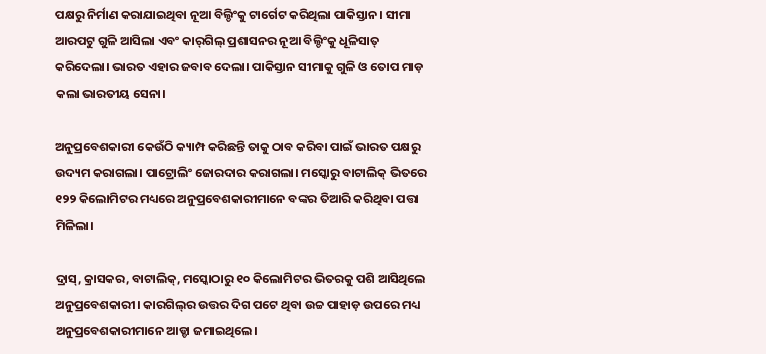ପକ୍ଷରୁ ନିର୍ମାଣ କରାଯାଇଥିବା ନୂଆ ବିଲ୍ଡିଂକୁ ଟାର୍ଗେଟ କରିଥିଲା ପାକିସ୍ତାନ। ସୀମା ଆରପଟୁ ଗୁଳି ଆସିଲା ଏବଂ କାର୍‌ଗିଲ୍ ପ୍ରଶାସନର ନୂଆ ବିଲ୍ଡିଂକୁ ଧୂଳିସାତ୍‌ କରିଦେଲା। ଭାରତ ଏହାର ଜବାବ ଦେଲା। ପାକିସ୍ତାନ ସୀମାକୁ ଗୁଳି ଓ ତୋପ ମାଡ଼ କଲା ଭାରତୀୟ ସେନା।

ଅନୁପ୍ରବେଶକାରୀ କେଉଁଠି କ୍ୟାମ୍ପ କରିଛନ୍ତି ତାକୁ ଠାବ କରିବା ପାଇଁ ଭାରତ ପକ୍ଷରୁ ଉଦ୍ୟମ କରାଗଲା। ପାଟ୍ରୋଲିଂ ଜୋରଦାର କରାଗଲା। ମସ୍କୋରୁ ବାଟାଲିକ୍ ଭିତରେ ୧୨୨ କିଲୋମିଟର ମଧ୍ୟରେ ଅନୁପ୍ରବେଶକାରୀମାନେ ବଙ୍କର ତିଆରି କରିଥିବା ପତ୍ତା ମିଳିଲା।

ଦ୍ରାସ୍, କ୍ରାସକର, ବାଟାଲିକ୍, ମସ୍କୋଠାରୁ ୧୦ କିଲୋମିଟର ଭିତରକୁ ପଶି ଆସିଥିଲେ ଅନୁପ୍ରବେଶକାରୀ। କାରଗିଲ୍‌ର ଉତ୍ତର ଦିଗ ପଟେ ଥିବା ଉଚ୍ଚ ପାହାଡ଼ ଉପରେ ମଧ୍ୟ ଅନୁପ୍ରବେଶକାରୀମାନେ ଆଡ୍ଡା ଜମାଇଥିଲେ।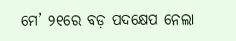ମେ’ ୨୧ରେ ବଡ଼ ପଦକ୍ଷେପ ନେଲା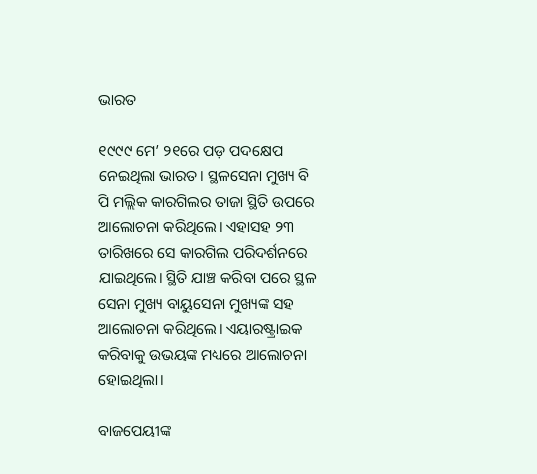ଭାରତ

୧୯୯୯ ମେ’ ୨୧ରେ ପଡ଼ ପଦକ୍ଷେପ ନେଇଥିଲା ଭାରତ। ସ୍ଥଳସେନା ମୁଖ୍ୟ ବି ପି ମଲ୍ଲିକ କାରଗିଲର ତାଜା ସ୍ଥିତି ଉପରେ ଆଲୋଚନା କରିଥିଲେ। ଏହାସହ ୨୩ ତାରିଖରେ ସେ କାରଗିଲ ପରିଦର୍ଶନରେ ଯାଇଥିଲେ। ସ୍ଥିତି ଯାଞ୍ଚ କରିବା ପରେ ସ୍ଥଳ ସେନା ମୁଖ୍ୟ ବାୟୁସେନା ମୁଖ୍ୟଙ୍କ ସହ ଆଲୋଚନା କରିଥିଲେ। ଏୟାରଷ୍ଟ୍ରାଇକ କରିବାକୁ ଉଭୟଙ୍କ ମଧ୍ୟରେ ଆଲୋଚନା ହୋଇଥିଲା।

ବାଜପେୟୀଙ୍କ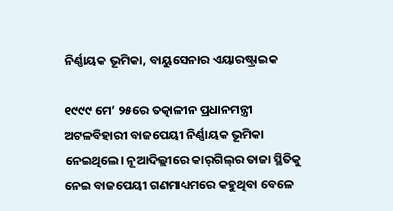ନିର୍ଣ୍ଣାୟକ ଭୂମିକା, ବାୟୁସେନାର ଏୟାରଷ୍ଟ୍ରାଇକ

୧୯୯୯ ମେ’ ୨୫ରେ ତତ୍କାଳୀନ ପ୍ରଧାନମନ୍ତ୍ରୀ ଅଟଳବିହାରୀ ବାଜପେୟୀ ନିର୍ଣ୍ଣାୟକ ଭୂମିକା ନେଇଥିଲେ। ନୂଆଦିଲ୍ଲୀରେ କାର୍‌ଗିଲ୍‌ର ତାଜା ସ୍ଥିତିକୁ ନେଇ ବାଜପେୟୀ ଗଣମାଧ୍ୟମରେ କହୁଥିବା ବେଳେ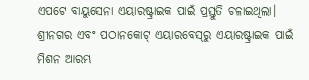ଏପଟେ ବାୟୁସେନା ଏୟାରଷ୍ଟ୍ରାଇକ ପାଇଁ ପ୍ରସ୍ତୁତି ଚଳାଇଥିଲା। ଶ୍ରୀନଗର ଏବଂ ପଠାନକୋଟ୍‌ ଏୟାରବେସ୍‌ରୁ ଏୟାରଷ୍ଟ୍ରାଇକ ପାଇଁ ମିଶନ ଆରମ୍ଭ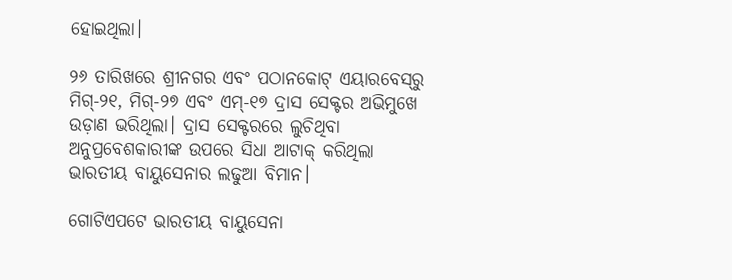ହୋଇଥିଲା।

୨୬ ତାରିଖରେ ଶ୍ରୀନଗର ଏବଂ ପଠାନକୋଟ୍ ଏୟାରବେସ୍‌ରୁ ମିଗ୍‌-୨୧, ମିଗ୍‌-୨୭ ଏବଂ ଏମ୍‌-୧୭ ଦ୍ରାସ ସେକ୍ଟର ଅଭିମୁଖେ ଉଡ଼ାଣ ଭରିଥିଲା। ଦ୍ରାସ ସେକ୍ଟରରେ ଲୁଚିଥିବା ଅନୁପ୍ରବେଶକାରୀଙ୍କ ଉପରେ ସିଧା ଆଟାକ୍ କରିଥିଲା ଭାରତୀୟ ବାୟୁସେନାର ଲଢୁଆ ବିମାନ।

ଗୋଟିଏପଟେ ଭାରତୀୟ ବାୟୁସେନା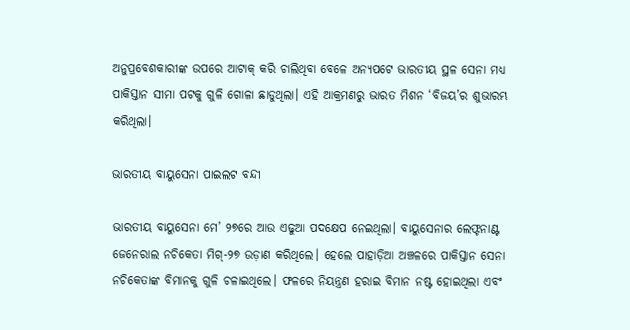ଅନୁପ୍ରବେଶକାରୀଙ୍କ ଉପରେ ଆଟାକ୍ କରି ଚାଲିଥିବା ବେଳେ ଅନ୍ୟପଟେ ଭାରତୀୟ ସ୍ଥଳ ସେନା ମଧ୍ୟ ପାକିସ୍ତାନ ସୀମା ପଟକୁ ଗୁଳି ଗୋଳା ଛାଡୁଥିଲା। ଏହି ଆକ୍ରମଣରୁ ଭାରତ ମିଶନ ‘ବିଜୟ’ର ଶୁଭାରମ୍ଭ କରିଥିଲା।

ଭାରତୀୟ ବାୟୁସେନା ପାଇଲଟ ବନ୍ଦୀ

ଭାରତୀୟ ବାୟୁସେନା ମେ’ ୨୭ରେ ଆଉ ଏଢୁଆ ପଦକ୍ଷେପ ନେଇଥିଲା। ବାୟୁସେନାର ଲେଫ୍ଟନାଣ୍ଟ ଜେନେରାଲ ନଚିକେତା ମିଗ୍‌-୨୭ ଉଡ଼ାଣ କରିଥିଲେ। ହେଲେ ପାହାଡ଼ିଆ ଅଞ୍ଚଳରେ ପାକିସ୍ତାନ ସେନା ନଚିକେତାଙ୍କ ବିମାନକୁ ଗୁଳି ଚଳାଇଥିଲେ। ଫଳରେ ନିୟନ୍ତ୍ରଣ ହରାଇ ବିମାନ ନଷ୍ଟ ହୋଇଥିଲା ଏବଂ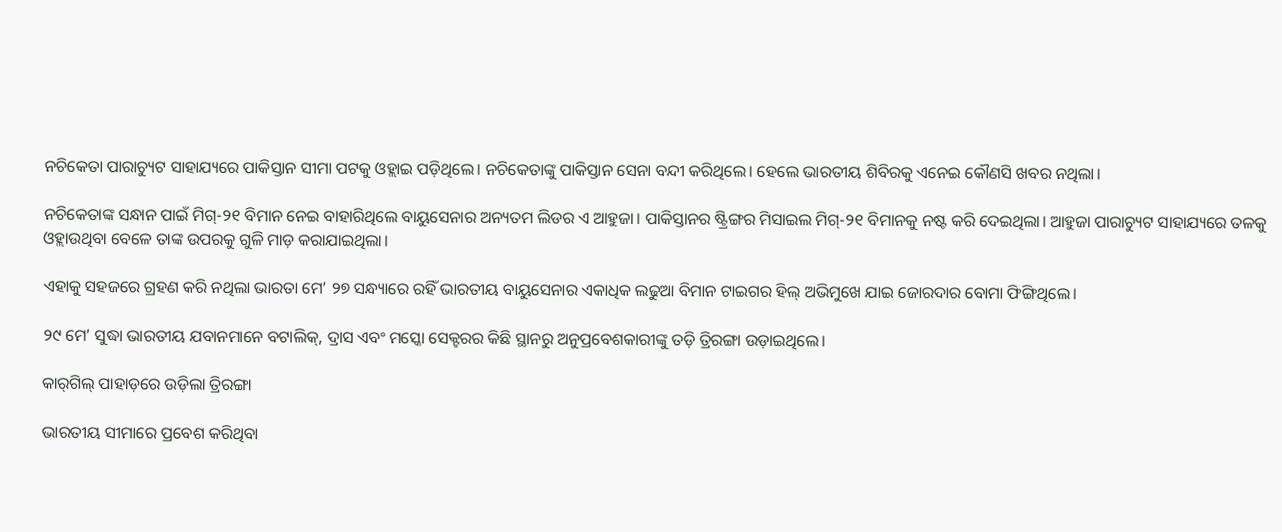ନଚିକେତା ପାରାଚ୍ୟୁଟ ସାହାଯ୍ୟରେ ପାକିସ୍ତାନ ସୀମା ପଟକୁ ଓହ୍ଲାଇ ପଡ଼ିଥିଲେ। ନଚିକେତାଙ୍କୁ ପାକିସ୍ତାନ ସେନା ବନ୍ଦୀ କରିଥିଲେ। ହେଲେ ଭାରତୀୟ ଶିବିରକୁ ଏନେଇ କୌଣସି ଖବର ନଥିଲା।

ନଚିକେତାଙ୍କ ସନ୍ଧାନ ପାଇଁ ମିଗ୍-୨୧ ବିମାନ ନେଇ ବାହାରିଥିଲେ ବାୟୁସେନାର ଅନ୍ୟତମ ଲିଡର ଏ ଆହୁଜା। ପାକିସ୍ତାନର ଷ୍ଟ୍ରିଙ୍ଗର ମିସାଇଲ ମିଗ୍-୨୧ ବିମାନକୁ ନଷ୍ଟ କରି ଦେଇଥିଲା। ଆହୁଜା ପାରାଚ୍ୟୁଟ ସାହାଯ୍ୟରେ ତଳକୁ ଓହ୍ଲାଉଥିବା ବେଳେ ତାଙ୍କ ଉପରକୁ ଗୁଳି ମାଡ଼ କରାଯାଇଥିଲା।

ଏହାକୁ ସହଜରେ ଗ୍ରହଣ କରି ନଥିଲା ଭାରତା ମେ’ ୨୭ ସନ୍ଧ୍ୟାରେ ରହିଁ ଭାରତୀୟ ବାୟୁସେନାର ଏକାଧିକ ଲଢୁଆ ବିମାନ ଟାଇଗର ହିଲ୍ ଅଭିମୁଖେ ଯାଇ ଜୋରଦାର ବୋମା ଫିଙ୍ଗିଥିଲେ।

୨୯ ମେ’ ସୁଦ୍ଧା ଭାରତୀୟ ଯବାନମାନେ ବଟାଲିକ୍, ଦ୍ରାସ ଏବଂ ମସ୍କୋ ସେକ୍ଟରର କିଛି ସ୍ଥାନରୁ ଅନୁପ୍ରବେଶକାରୀଙ୍କୁ ତଡ଼ି ତ୍ରିରଙ୍ଗା ଉଡ଼ାଇଥିଲେ।

କାର୍‌ଗିଲ୍‌ ପାହାଡ଼ରେ ଉଡ଼ିଲା ତ୍ରିରଙ୍ଗା

ଭାରତୀୟ ସୀମାରେ ପ୍ରବେଶ କରିଥିବା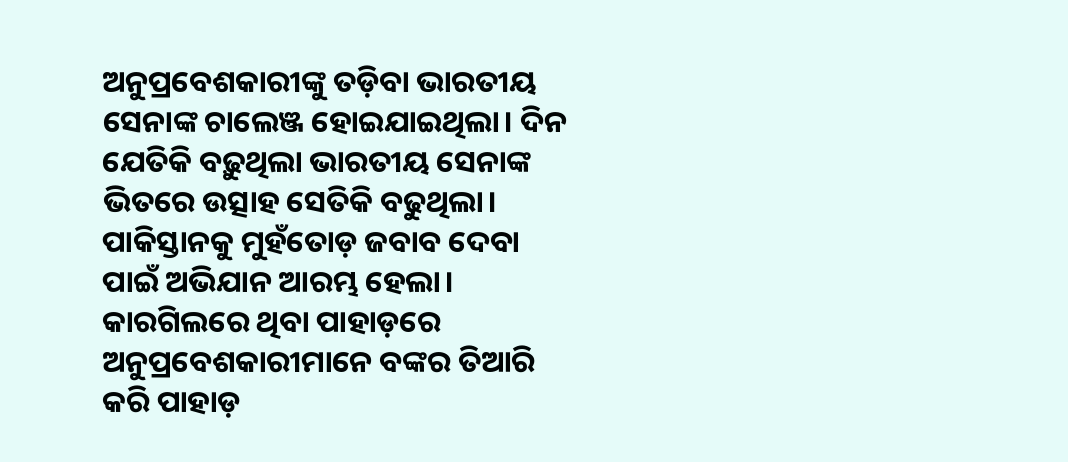ଅନୁପ୍ରବେଶକାରୀଙ୍କୁ ତଡ଼ିବା ଭାରତୀୟ ସେନାଙ୍କ ଚାଲେଞ୍ଜ ହୋଇଯାଇଥିଲା। ଦିନ ଯେତିକି ବଢ଼ୁଥିଲା ଭାରତୀୟ ସେନାଙ୍କ ଭିତରେ ଉତ୍ସାହ ସେତିକି ବଢୁଥିଲା। ପାକିସ୍ତାନକୁ ମୁହଁତୋଡ଼ ଜବାବ ଦେବା ପାଇଁ ଅଭିଯାନ ଆରମ୍ଭ ହେଲା। କାରଗିଲରେ ଥିବା ପାହାଡ଼ରେ ଅନୁପ୍ରବେଶକାରୀମାନେ ବଙ୍କର ତିଆରି କରି ପାହାଡ଼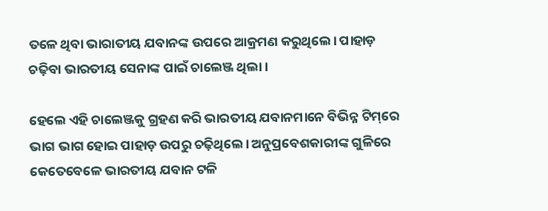ତଳେ ଥିବା ଭାରାତୀୟ ଯବାନଙ୍କ ଉପରେ ଆକ୍ରମଣ କରୁଥିଲେ। ପାହାଡ଼ ଚଢ଼ିବା ଭାରତୀୟ ସେନାଙ୍କ ପାଇଁ ଚାଲେଞ୍ଜ ଥିଲା।

ହେଲେ ଏହି ଚାଲେଞ୍ଜକୁ ଗ୍ରହଣ କରି ଭାରତୀୟ ଯବାନମାନେ ବିଭିନ୍ନ ଟିମ୍‌ରେ ଭାଗ ଭାଗ ହୋଇ ପାହାଡ଼ ଉପରୁ ଚଢ଼ିଥିଲେ। ଅନୁପ୍ରବେଶକାରୀଙ୍କ ଗୁଳିରେ କେତେବେଳେ ଭାରତୀୟ ଯବାନ ଟଳି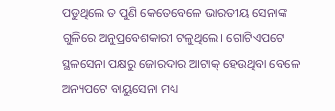ପଡୁଥିଲେ ତ ପୁଣି କେତେବେଳେ ଭାରତୀୟ ସେନାଙ୍କ ଗୁଳିରେ ଅନୁପ୍ରବେଶକାରୀ ଟଳୁଥିଲେ। ଗୋଟିଏପଟେ ସ୍ଥଳସେନା ପକ୍ଷରୁ ଜୋରଦାର ଆଟାକ୍ ହେଉଥିବା ବେଳେ ଅନ୍ୟପଟେ ବାୟୁସେନା ମଧ୍ୟ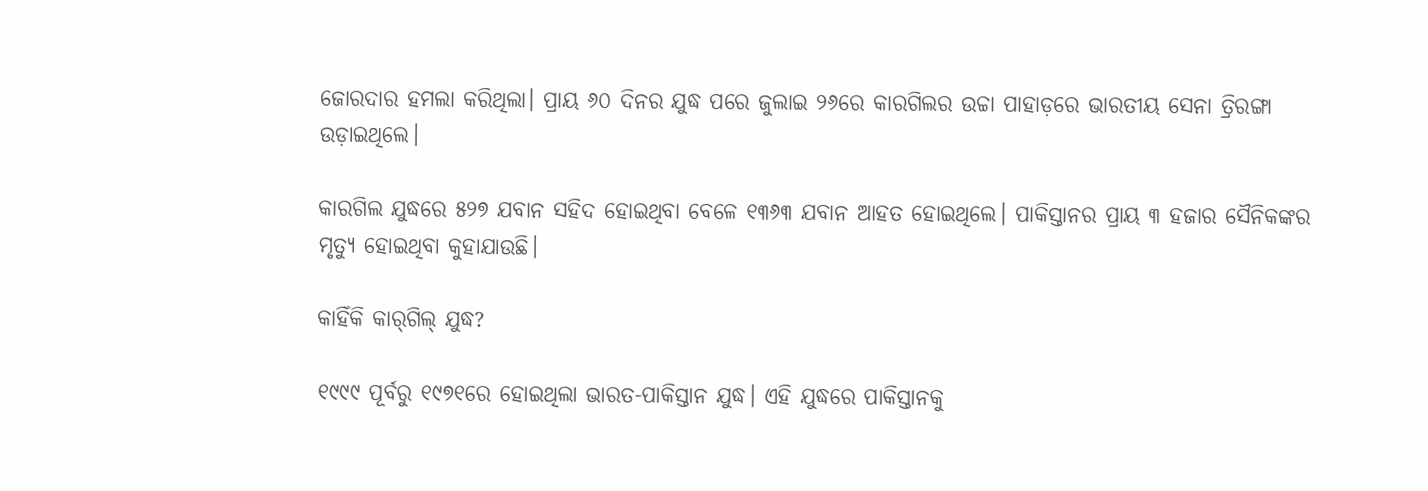ଜୋରଦାର ହମଲା କରିଥିଲା। ପ୍ରାୟ ୬୦ ଦିନର ଯୁଦ୍ଧ ପରେ ଜୁଲାଇ ୨୬ରେ କାରଗିଲର ଉଚ୍ଚା ପାହାଡ଼ରେ ଭାରତୀୟ ସେନା ତ୍ରିରଙ୍ଗା ଉଡ଼ାଇଥିଲେ।

କାରଗିଲ ଯୁଦ୍ଧରେ ୫୨୭ ଯବାନ ସହିଦ ହୋଇଥିବା ବେଳେ ୧୩୬୩ ଯବାନ ଆହତ ହୋଇଥିଲେ। ପାକିସ୍ତାନର ପ୍ରାୟ ୩ ହଜାର ସୈନିକଙ୍କର ମୃତ୍ୟୁ ହୋଇଥିବା କୁହାଯାଉଛି।

କାହିଁକି କାର୍‌ଗିଲ୍ ଯୁଦ୍ଧ?

୧୯୯୯ ପୂର୍ବରୁ ୧୯୭୧ରେ ହୋଇଥିଲା ଭାରତ-ପାକିସ୍ତାନ ଯୁଦ୍ଧ। ଏହି ଯୁଦ୍ଧରେ ପାକିସ୍ତାନକୁ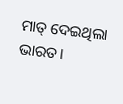ମାତ୍ ଦେଇଥିଲା ଭାରତ।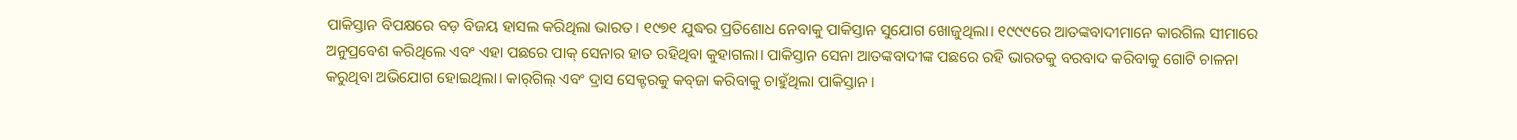ପାକିସ୍ତାନ ବିପକ୍ଷରେ ବଡ଼ ବିଜୟ ହାସଲ କରିଥିଲା ଭାରତ। ୧୯୭୧ ଯୁଦ୍ଧର ପ୍ରତିଶୋଧ ନେବାକୁ ପାକିସ୍ତାନ ସୁଯୋଗ ଖୋଜୁଥିଲା। ୧୯୯୯ରେ ଆତଙ୍କବାଦୀମାନେ କାରଗିଲ ସୀମାରେ ଅନୁପ୍ରବେଶ କରିଥିଲେ ଏବଂ ଏହା ପଛରେ ପାକ୍ ସେନାର ହାତ ରହିଥିବା କୁହାଗଲା। ପାକିସ୍ତାନ ସେନା ଆତଙ୍କବାଦୀଙ୍କ ପଛରେ ରହି ଭାରତକୁ ବରବାଦ କରିବାକୁ ଗୋଟି ଚାଳନା କରୁଥିବା ଅଭିଯୋଗ ହୋଇଥିଲା। କାର୍‌ଗିଲ୍ ଏବଂ ଦ୍ରାସ ସେକ୍ଟରକୁ କବ୍‌ଜା କରିବାକୁ ଚାହୁଁଥିଲା ପାକିସ୍ତାନ।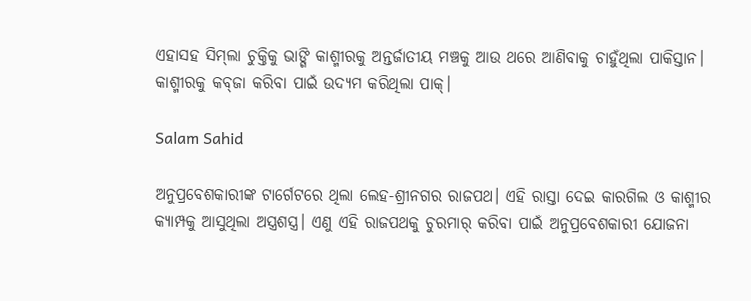ଏହାସହ ସିମ୍‌ଲା ଚୁକ୍ତିକୁ ଭାଙ୍ଗି କାଶ୍ମୀରକୁ ଅନ୍ତର୍ଜାତୀୟ ମଞ୍ଚକୁ ଆଉ ଥରେ ଆଣିବାକୁ ଚାହୁଁଥିଲା ପାକିସ୍ତାନ। କାଶ୍ମୀରକୁ କବ୍‌ଜା କରିବା ପାଇଁ ଉଦ୍ୟମ କରିଥିଲା ପାକ୍‌।

Salam Sahid

ଅନୁପ୍ରବେଶକାରୀଙ୍କ ଟାର୍ଗେଟରେ ଥିଲା ଲେହ-ଶ୍ରୀନଗର ରାଜପଥ। ଏହି ରାସ୍ତା ଦେଇ କାରଗିଲ ଓ କାଶ୍ମୀର କ୍ୟାମ୍ପକୁ ଆସୁଥିଲା ଅସ୍ତ୍ରଶସ୍ତ୍ର। ଏଣୁ ଏହି ରାଜପଥକୁ ଚୁରମାର୍ କରିବା ପାଇଁ ଅନୁପ୍ରବେଶକାରୀ ଯୋଜନା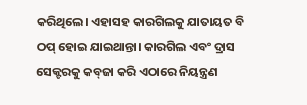କରିଥିଲେ। ଏହାସହ କାରଗିଲକୁ ଯାତାୟତ ବି ଠପ୍ ହୋଇ ଯାଇଥାନ୍ତା। କାରଗିଲ ଏବଂ ଦ୍ରାସ ସେକ୍ଟରକୁ କବ୍‌ଜା କରି ଏଠାରେ ନିୟନ୍ତ୍ରଣ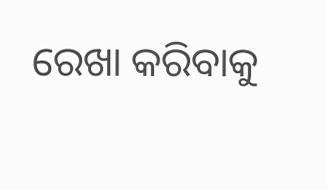ରେଖା କରିବାକୁ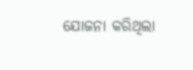ଯୋଜନା କରିଥିଲା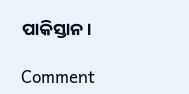ପାକିସ୍ତାନ।

Comment